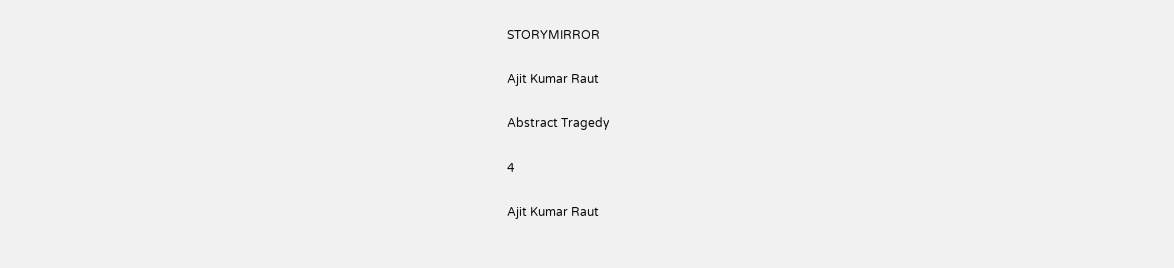STORYMIRROR

Ajit Kumar Raut

Abstract Tragedy

4

Ajit Kumar Raut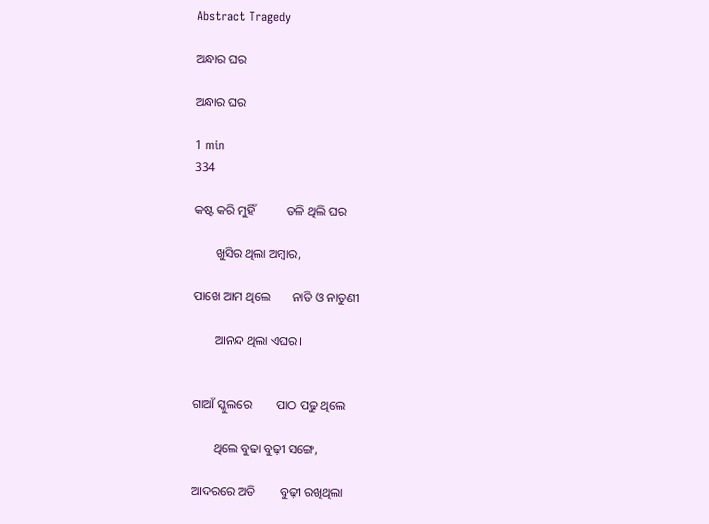Abstract Tragedy

ଅନ୍ଧାର ଘର

ଅନ୍ଧାର ଘର

1 min
334

କଷ୍ଟ କରି ମୁହିଁ          ତଳି ଥିଲି ଘର

       ଖୁସିର ଥିଲା ଅମ୍ବାର,

ପାଖେ ଆମ ଥିଲେ       ନାତି ଓ ନାତୁଣୀ

       ଆନନ୍ଦ ଥିଲା ଏଘର।


ଗାଆଁ ସ୍କୁଲରେ        ପାଠ ପଢୁ ଥିଲେ

       ଥିଲେ ବୁଢା ବୁଢ଼ୀ ସଙ୍ଗେ,

ଆଦରରେ ଅତି        ବୁଢ଼ୀ ରଖିଥିଲା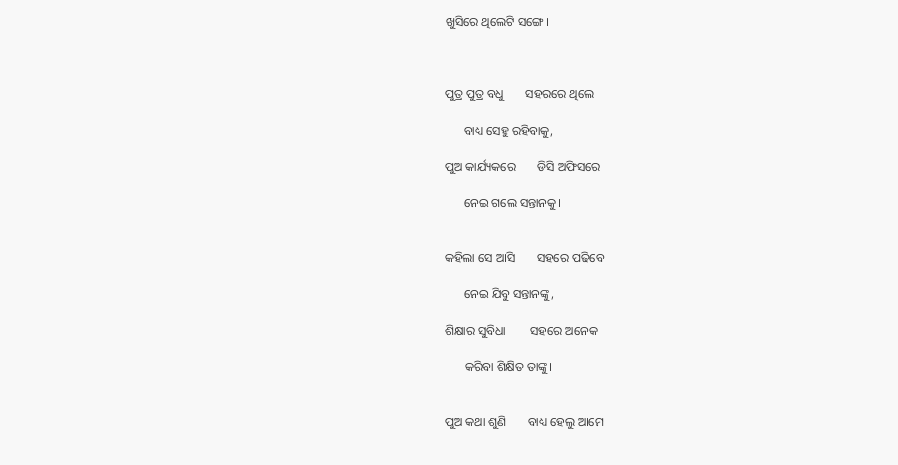ଖୁସିରେ ଥିଲେଟି ସଙ୍ଗେ।



ପୁତ୍ର ପୁତ୍ର ବଧୁ       ସହରରେ ଥିଲେ

      ବାଧ୍ୟ ସେହୁ ରହିବାକୁ,

ପୁଅ କାର୍ଯ୍ୟକରେ       ଡିସି ଅଫିସରେ

      ନେଇ ଗଲେ ସନ୍ତାନକୁ।


କହିଲା ସେ ଆସି       ସହରେ ପଢିବେ

      ନେଇ ଯିବୁ ସନ୍ତାନଙ୍କୁ,

ଶିକ୍ଷାର ସୁବିଧା        ସହରେ ଅନେକ

      କରିବା ଶିକ୍ଷିତ ତାଙ୍କୁ।


ପୁଅ କଥା ଶୁଣି       ବାଧ୍ୟ ହେଲୁ ଆମେ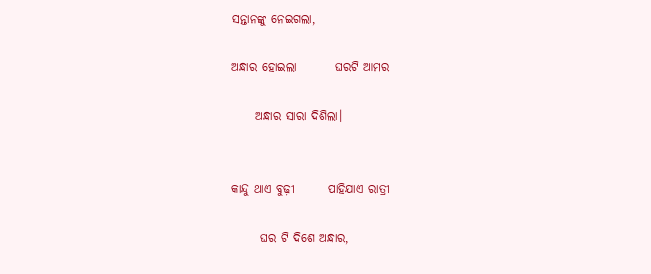ସନ୍ତାନଙ୍କୁ ନେଇଗଲା,

ଅନ୍ଧାର ହୋଇଲା        ଘରଟି ଆମର

     ଅନ୍ଧାର ସାରା ଦିଶିଲା।


କାନ୍ଦୁ ଥାଏ ବୁଢ଼ୀ       ପାହିଯାଏ ରାତ୍ରୀ

      ଘର ଟି ଦିଶେ ଅନ୍ଧାର,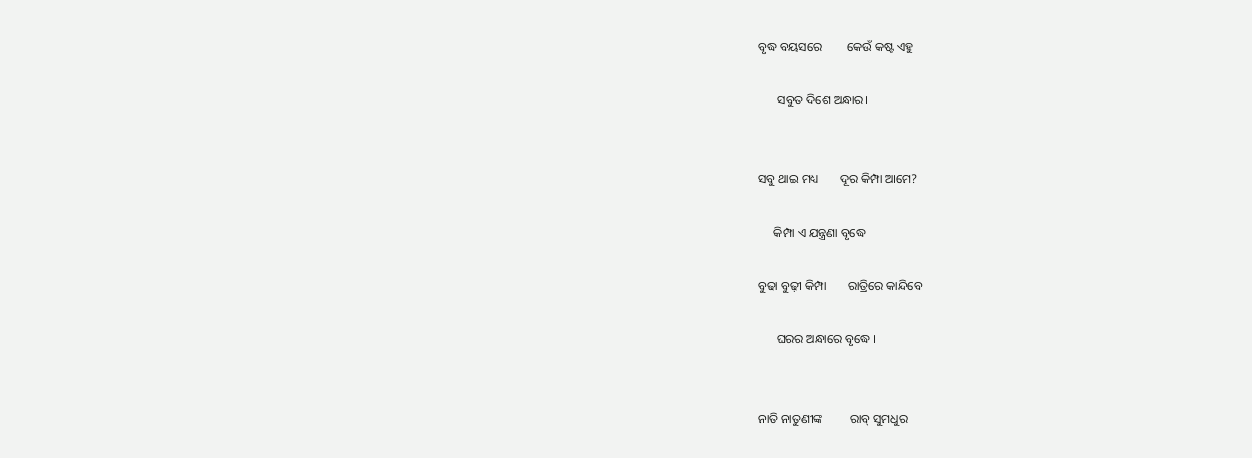ବୃଦ୍ଧ ବୟସରେ        କେଉଁ କଷ୍ଟ ଏହୁ

      ସବୁତ ଦିଶେ ଅନ୍ଧାର।


ସବୁ ଥାଇ ମଧ୍ୟ       ଦୂର କିମ୍ପା ଆମେ?

     କିମ୍ପା ଏ ଯନ୍ତ୍ରଣା ବୃଦ୍ଧେ

ବୁଢା ବୁଢ଼ୀ କିମ୍ପା       ରାତ୍ରିରେ କାନ୍ଦିବେ

      ଘରର ଅନ୍ଧାରେ ବୃଦ୍ଧେ ।


ନାତି ନାତୁଣୀଙ୍କ         ରାବ୍ ସୁମଧୁର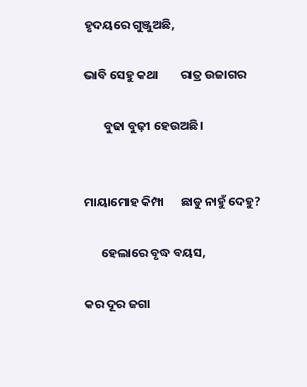ହୃଦୟରେ ଗୁଞ୍ଜୁଅଛି,

ଭାବି ସେହୁ କଥା        ରାତ୍ର ଉଜାଗର

       ବୁଢା ବୁଢ଼ୀ ହେଉଅଛି।


ମାୟାମୋହ କିମ୍ପା      ଛାଡୁ ନାହୁଁ ଦେହୁ?

      ହେଲାରେ ବୃଦ୍ଧ ବୟସ,

କର ଦୂର ଜଗା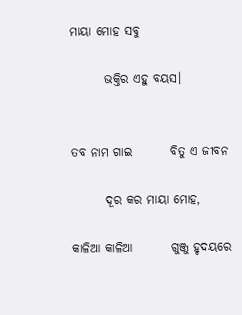ମାୟା ମୋହ ସବୁ

       ଭକ୍ତିର ଏହୁ ବୟସ।


ତବ ନାମ ଗାଇ        ବିତୁ ଏ ଜୀବନ

       ଦୂର କର ମାୟା ମୋହ,

କାଳିଆ କାଳିଆ        ଗୁଞ୍ଜୁ ହୃଦୟରେ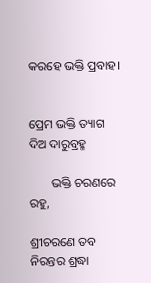କରହେ ଭକ୍ତି ପ୍ରବାହ।


ପ୍ରେମ ଭକ୍ତି ତ୍ୟାଗ       ଦିଅ ଦାରୁବ୍ରହ୍ମ

       ଭକ୍ତି ଚରଣରେ ରହୁ,

ଶ୍ରୀଚରଣେ ତବ        ନିରନ୍ତର ଶ୍ରଦ୍ଧା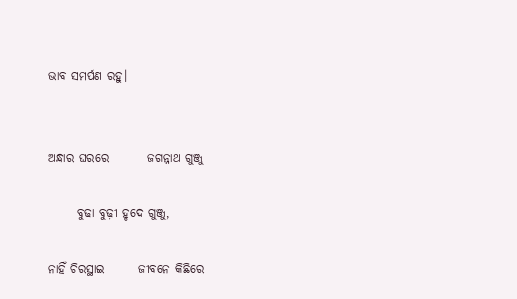ଭାବ ସମର୍ପଣ ରହୁ।


ଅନ୍ଧାର ଘରରେ        ଜଗନ୍ନାଥ ଗୁଞ୍ଜୁ

      ବୁଢା ବୁଢ଼ୀ ହୃଦେ ଗୁଞ୍ଜୁ,

ନାହିଁ ଚିରସ୍ଥାଇ       ଜୀବନେ କିଛିରେ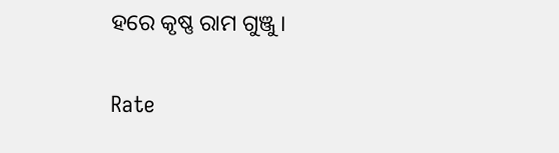ହରେ କୃଷ୍ଣ ରାମ ଗୁଞ୍ଜୁ।


Rate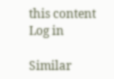this content
Log in

Similar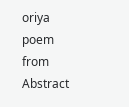oriya poem from Abstract